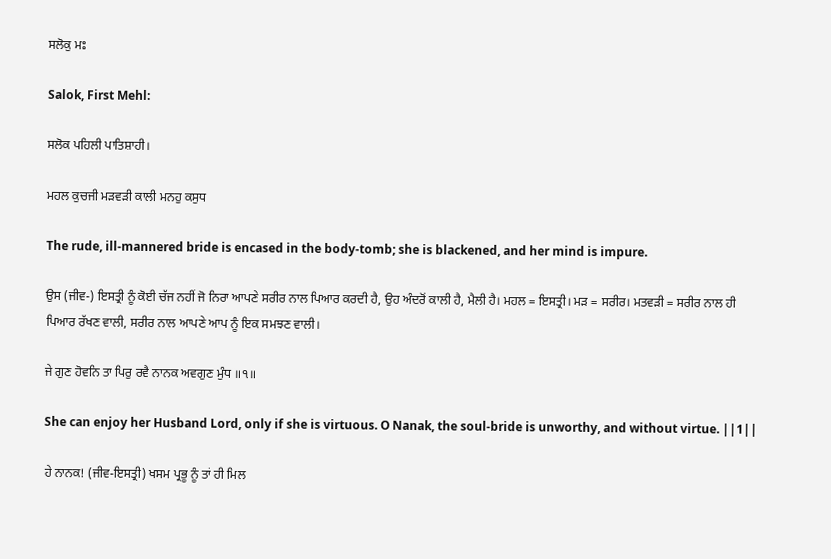ਸਲੋਕੁ ਮਃ

Salok, First Mehl:

ਸਲੋਕ ਪਹਿਲੀ ਪਾਤਿਸ਼ਾਹੀ।

ਮਹਲ ਕੁਚਜੀ ਮੜਵੜੀ ਕਾਲੀ ਮਨਹੁ ਕਸੁਧ

The rude, ill-mannered bride is encased in the body-tomb; she is blackened, and her mind is impure.

ਉਸ (ਜੀਵ-) ਇਸਤ੍ਰੀ ਨੂੰ ਕੋਈ ਚੱਜ ਨਹੀਂ ਜੋ ਨਿਰਾ ਆਪਣੇ ਸਰੀਰ ਨਾਲ ਪਿਆਰ ਕਰਦੀ ਹੈ, ਉਹ ਅੰਦਰੋਂ ਕਾਲੀ ਹੈ, ਮੈਲੀ ਹੈ। ਮਹਲ = ਇਸਤ੍ਰੀ। ਮੜ = ਸਰੀਰ। ਮਤਵੜੀ = ਸਰੀਰ ਨਾਲ ਹੀ ਪਿਆਰ ਰੱਖਣ ਵਾਲੀ, ਸਰੀਰ ਨਾਲ ਆਪਣੇ ਆਪ ਨੂੰ ਇਕ ਸਮਝਣ ਵਾਲੀ।

ਜੇ ਗੁਣ ਹੋਵਨਿ ਤਾ ਪਿਰੁ ਰਵੈ ਨਾਨਕ ਅਵਗੁਣ ਮੁੰਧ ॥੧॥

She can enjoy her Husband Lord, only if she is virtuous. O Nanak, the soul-bride is unworthy, and without virtue. ||1||

ਹੇ ਨਾਨਕ! (ਜੀਵ-ਇਸਤ੍ਰੀ) ਖਸਮ ਪ੍ਰਭੂ ਨੂੰ ਤਾਂ ਹੀ ਮਿਲ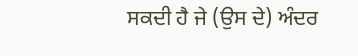ਸਕਦੀ ਹੈ ਜੇ (ਉਸ ਦੇ) ਅੰਦਰ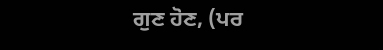ਗੁਣ ਹੋਣ, (ਪਰ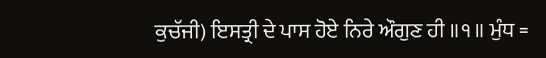ਕੁਚੱਜੀ) ਇਸਤ੍ਰੀ ਦੇ ਪਾਸ ਹੋਏ ਨਿਰੇ ਔਗੁਣ ਹੀ ॥੧॥ ਮੁੰਧ =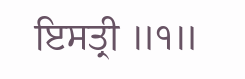ਇਸਤ੍ਰੀ ॥੧॥